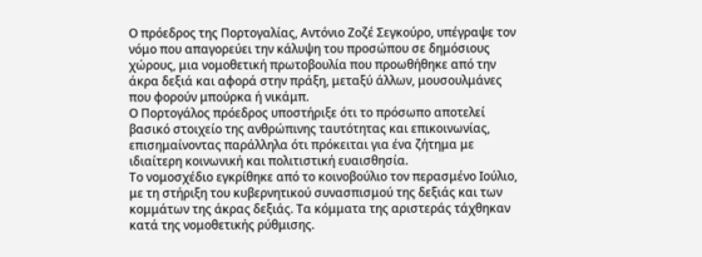Ο πρόεδρος της Πορτογαλίας, Αντόνιο Ζοζέ Σεγκούρο, υπέγραψε τον νόμο που απαγορεύει την κάλυψη του προσώπου σε δημόσιους χώρους, μια νομοθετική πρωτοβουλία που προωθήθηκε από την άκρα δεξιά και αφορά στην πράξη, μεταξύ άλλων, μουσουλμάνες που φορούν μπούρκα ή νικάμπ.
Ο Πορτογάλος πρόεδρος υποστήριξε ότι το πρόσωπο αποτελεί βασικό στοιχείο της ανθρώπινης ταυτότητας και επικοινωνίας, επισημαίνοντας παράλληλα ότι πρόκειται για ένα ζήτημα με ιδιαίτερη κοινωνική και πολιτιστική ευαισθησία.
Το νομοσχέδιο εγκρίθηκε από το κοινοβούλιο τον περασμένο Ιούλιο, με τη στήριξη του κυβερνητικού συνασπισμού της δεξιάς και των κομμάτων της άκρας δεξιάς. Τα κόμματα της αριστεράς τάχθηκαν κατά της νομοθετικής ρύθμισης.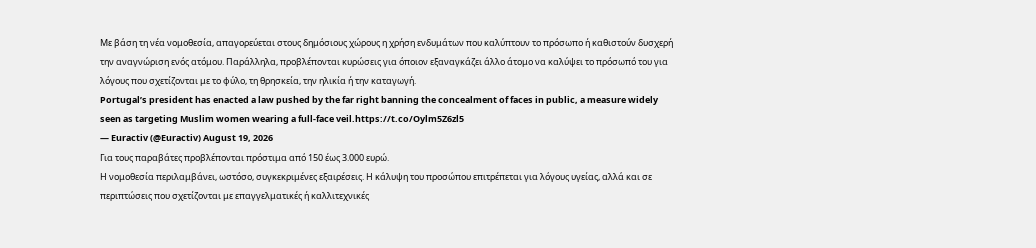Με βάση τη νέα νομοθεσία, απαγορεύεται στους δημόσιους χώρους η χρήση ενδυμάτων που καλύπτουν το πρόσωπο ή καθιστούν δυσχερή την αναγνώριση ενός ατόμου. Παράλληλα, προβλέπονται κυρώσεις για όποιον εξαναγκάζει άλλο άτομο να καλύψει το πρόσωπό του για λόγους που σχετίζονται με το φύλο, τη θρησκεία, την ηλικία ή την καταγωγή.
Portugal’s president has enacted a law pushed by the far right banning the concealment of faces in public, a measure widely seen as targeting Muslim women wearing a full-face veil.https://t.co/Oylm5Z6zl5
— Euractiv (@Euractiv) August 19, 2026
Για τους παραβάτες προβλέπονται πρόστιμα από 150 έως 3.000 ευρώ.
Η νομοθεσία περιλαμβάνει, ωστόσο, συγκεκριμένες εξαιρέσεις. Η κάλυψη του προσώπου επιτρέπεται για λόγους υγείας, αλλά και σε περιπτώσεις που σχετίζονται με επαγγελματικές ή καλλιτεχνικές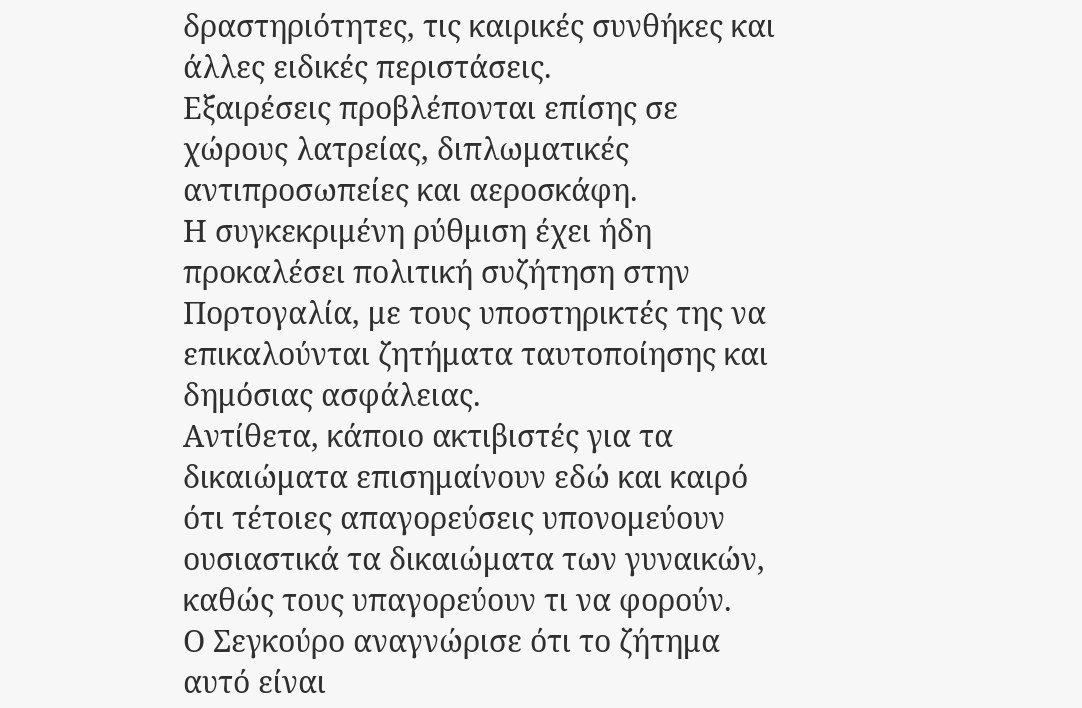δραστηριότητες, τις καιρικές συνθήκες και άλλες ειδικές περιστάσεις.
Εξαιρέσεις προβλέπονται επίσης σε χώρους λατρείας, διπλωματικές αντιπροσωπείες και αεροσκάφη.
Η συγκεκριμένη ρύθμιση έχει ήδη προκαλέσει πολιτική συζήτηση στην Πορτογαλία, με τους υποστηρικτές της να επικαλούνται ζητήματα ταυτοποίησης και δημόσιας ασφάλειας.
Αντίθετα, κάποιο ακτιβιστές για τα δικαιώματα επισημαίνουν εδώ και καιρό ότι τέτοιες απαγορεύσεις υπονομεύουν ουσιαστικά τα δικαιώματα των γυναικών, καθώς τους υπαγορεύουν τι να φορούν.
Ο Σεγκούρο αναγνώρισε ότι το ζήτημα αυτό είναι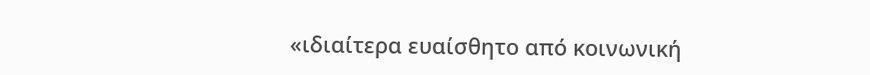«ιδιαίτερα ευαίσθητο από κοινωνική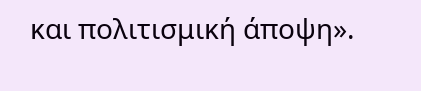και πολιτισμική άποψη».